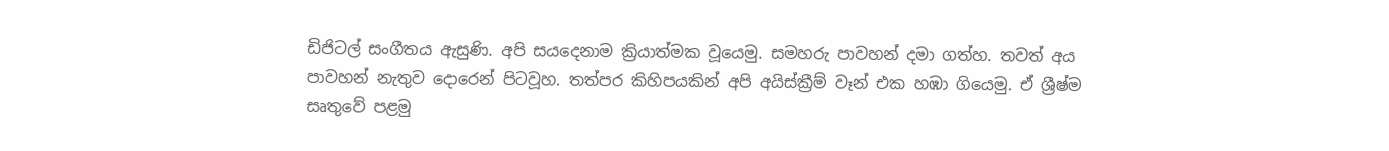ඩිජිටල් සංගීතය ඇසුණි. අපි සයදෙනාම ක්‍රියාත්මක වූයෙමු. සමහරු පාවහන් දමා ගත්හ. තවත් අය පාවහන් නැතුව දොරෙන් පිටවූහ. තත්පර කිහිපයකින් අපි අයිස්ක්‍රීම් වෑන් එක හඹා ගියෙමු. ඒ ශ්‍රීෂ්ම සෘතුවේ පළමු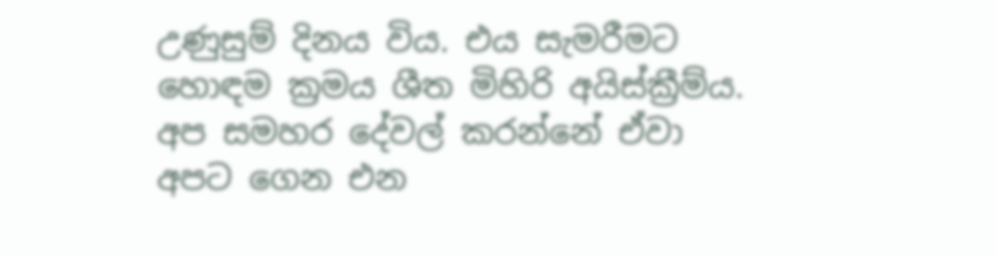උණුසුම් දිනය විය. එය සැමරීමට හොඳම ක්‍රමය ශීත මිහිරි අයිස්ක්‍රීම්ය. අප සමහර දේවල් කරන්නේ ඒවා අපට ගෙන එන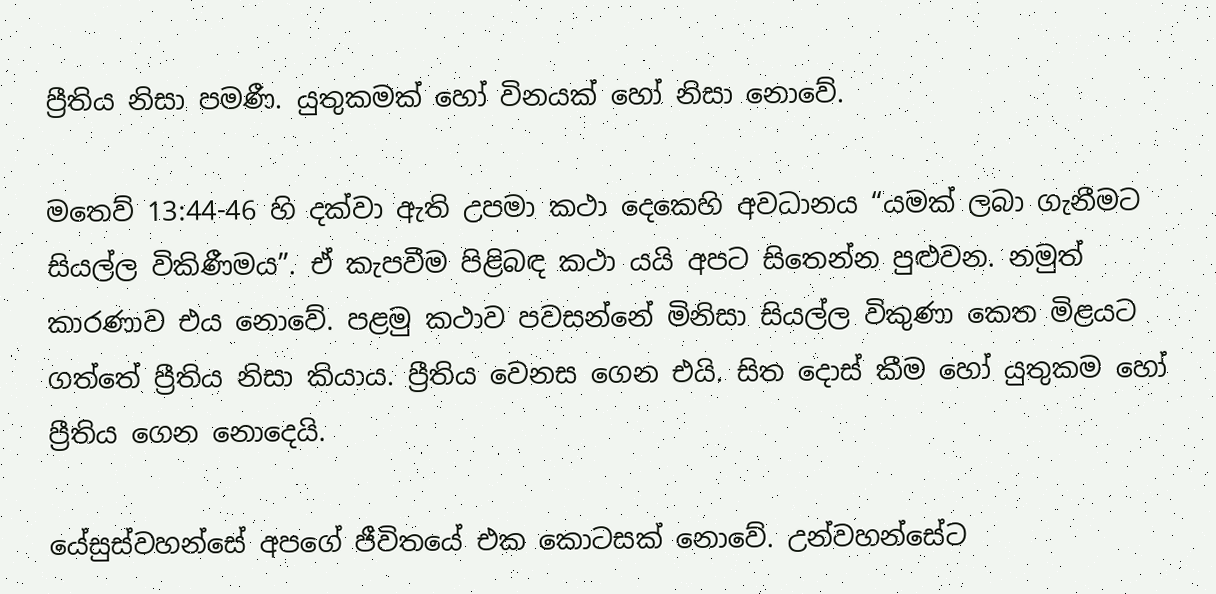ප්‍රීතිය නිසා පමණී. යුතුකමක් හෝ විනයක් හෝ නිසා නොවේ.

මතෙව් 13:44-46 හි දක්වා ඇති උපමා කථා දෙකෙහි අවධානය “යමක් ලබා ගැනීමට සියල්ල විකිණීමය”. ඒ කැපවීම පිළිබඳ කථා යයි අපට සිතෙන්න පුළුවන. නමුත් කාරණාව එය නොවේ. පළමු කථාව පවසන්නේ මිනිසා සියල්ල විකුණා කෙත මිළයට ගත්තේ ප්‍රීතිය නිසා කියාය. ප්‍රීතිය වෙනස ගෙන එයි. සිත දොස් කීම හෝ යුතුකම හෝ ප්‍රීතිය ගෙන නොදෙයි.

යේසුස්වහන්සේ අපගේ ජීවිතයේ එක කොටසක් නොවේ. උන්වහන්සේට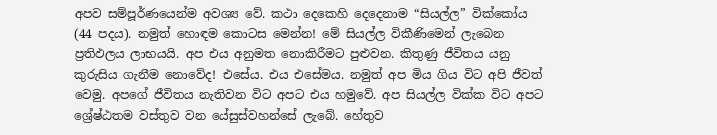අපව සම්පූර්ණයෙන්ම අවශ්‍ය වේ. කථා දෙකෙහි දෙදෙනාම “සියල්ල” වික්කෝය (44 පදය). නමුත් හොඳම කොටස මෙන්න! මේ සියල්ල විකීණිමෙන් ලැබෙන ප්‍රතිඵලය ලාභයයි. අප එය අනුමත නොකිරීමට පුළුවන. කිතුණු ජීවිතය යනු කුරුසිය ගැනීම නොවේද! එසේය. එය එසේමය. නමුත් අප මිය ගිය විට අපි ජීවත් වෙමු. අපගේ ජීවිතය නැතිවන විට අපට එය හමුවේ. අප සියල්ල වික්ක විට අපට ශ්‍රේෂ්ඨතම වස්තුව වන යේසුස්වහන්සේ ලැබේ. හේතුව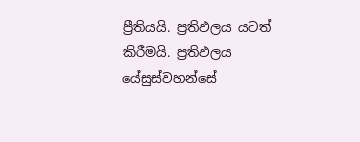ප්‍රීතියයි. ප්‍රතිඵලය යටත් කිරීමයි. ප්‍රතිඵලය යේසුස්වහන්සේ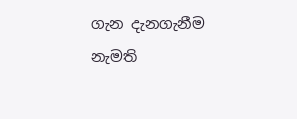ගැන දැනගැනීම නැමති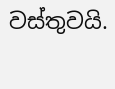වස්තුවයි.